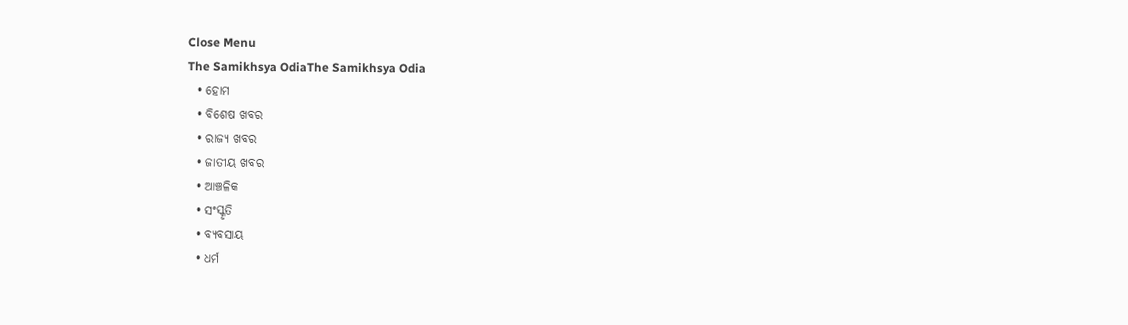Close Menu
The Samikhsya OdiaThe Samikhsya Odia
  • ହୋମ
  • ବିଶେଷ ଖବର
  • ରାଜ୍ୟ ଖବର
  • ଜାତୀୟ ଖବର
  • ଆଞ୍ଚଳିକ
  • ସଂସ୍କୃତି
  • ବ୍ୟବସାୟ
  • ଧର୍ମ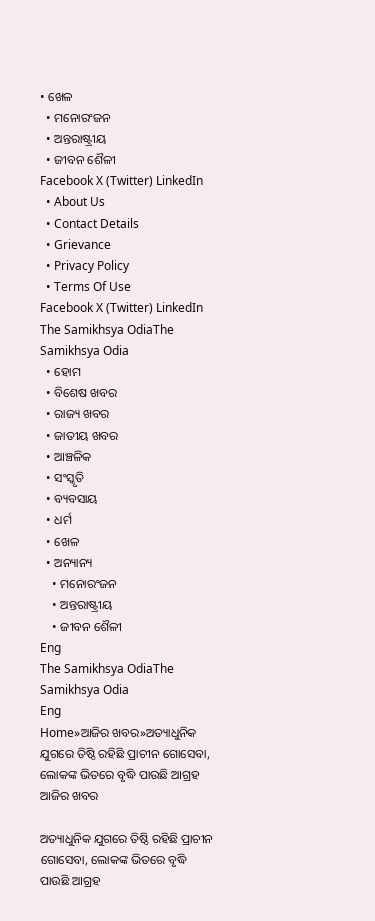• ଖେଳ
  • ମନୋରଂଜନ
  • ଅନ୍ତରାଷ୍ଟ୍ରୀୟ
  • ଜୀବନ ଶୈଳୀ
Facebook X (Twitter) LinkedIn
  • About Us
  • Contact Details
  • Grievance
  • Privacy Policy
  • Terms Of Use
Facebook X (Twitter) LinkedIn
The Samikhsya OdiaThe Samikhsya Odia
  • ହୋମ
  • ବିଶେଷ ଖବର
  • ରାଜ୍ୟ ଖବର
  • ଜାତୀୟ ଖବର
  • ଆଞ୍ଚଳିକ
  • ସଂସ୍କୃତି
  • ବ୍ୟବସାୟ
  • ଧର୍ମ
  • ଖେଳ
  • ଅନ୍ୟାନ୍ୟ
    • ମନୋରଂଜନ
    • ଅନ୍ତରାଷ୍ଟ୍ରୀୟ
    • ଜୀବନ ଶୈଳୀ
Eng
The Samikhsya OdiaThe Samikhsya Odia
Eng
Home»ଆଜିର ଖବର»ଅତ୍ୟାଧୁନିକ ଯୁଗରେ ତିଷ୍ଠି ରହିଛି ପ୍ରାଚୀନ ଗୋସେବା, ଲୋକଙ୍କ ଭିତରେ ବୃଦ୍ଧି ପାଉଛି ଆଗ୍ରହ
ଆଜିର ଖବର

ଅତ୍ୟାଧୁନିକ ଯୁଗରେ ତିଷ୍ଠି ରହିଛି ପ୍ରାଚୀନ ଗୋସେବା, ଲୋକଙ୍କ ଭିତରେ ବୃଦ୍ଧି ପାଉଛି ଆଗ୍ରହ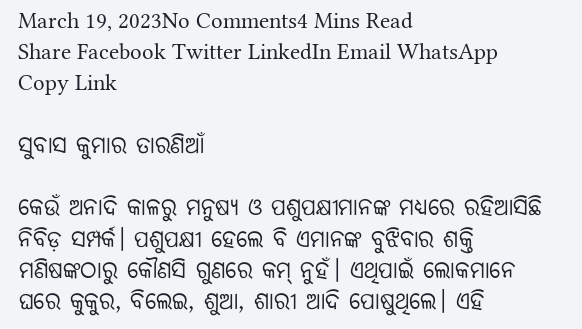March 19, 2023No Comments4 Mins Read
Share Facebook Twitter LinkedIn Email WhatsApp Copy Link

ସୁବାସ କୁମାର ତାରଣିଆଁ

କେଉଁ ଅନାଦି କାଳରୁ ମନୁଷ୍ୟ ଓ ପଶୁପକ୍ଷୀମାନଙ୍କ ମଧ୍ୟରେ ରହିଆସିଛି ନିବିଡ଼ ସମ୍ପର୍କ। ପଶୁପକ୍ଷୀ ହେଲେ ବି ଏମାନଙ୍କ ବୁଝିବାର ଶକ୍ତି ମଣିଷଙ୍କଠାରୁ କୌଣସି ଗୁଣରେ କମ୍ ନୁହଁ। ଏଥିପାଇଁ ଲୋକମାନେ ଘରେ କୁକୁର, ବିଲେଇ, ଶୁଆ, ଶାରୀ ଆଦି ପୋଷୁଥିଲେ। ଏହି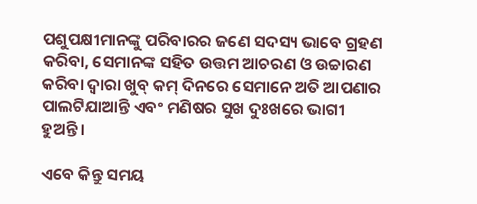ପଶୁପକ୍ଷୀମାନଙ୍କୁ ପରିବାରର ଜଣେ ସଦସ୍ୟ ଭାବେ ଗ୍ରହଣ କରିବା, ସେମାନଙ୍କ ସହିତ ଉତ୍ତମ ଆଚରଣ ଓ ଉଚ୍ଚାରଣ କରିବା ଦ୍ୱାରା ଖୁବ୍ କମ୍ ଦିନରେ ସେମାନେ ଅତି ଆପଣାର ପାଲଟିଯାଆନ୍ତି ଏବଂ ମଣିଷର ସୁଖ ଦୁଃଖରେ ଭାଗୀ ହୁଅନ୍ତି।

ଏବେ କିନ୍ତୁ ସମୟ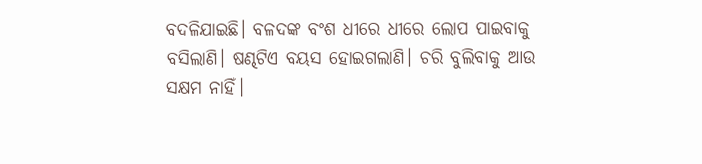ବଦଳିଯାଇଛି। ବଳଦଙ୍କ ବଂଶ ଧୀରେ ଧୀରେ ଲୋପ ପାଇବାକୁ ବସିଲାଣି। ଷଣ୍ଢଟିଏ ବୟସ ହୋଇଗଲାଣି। ଚରି ବୁଲିବାକୁ ଆଉ ସକ୍ଷମ ନାହିଁ।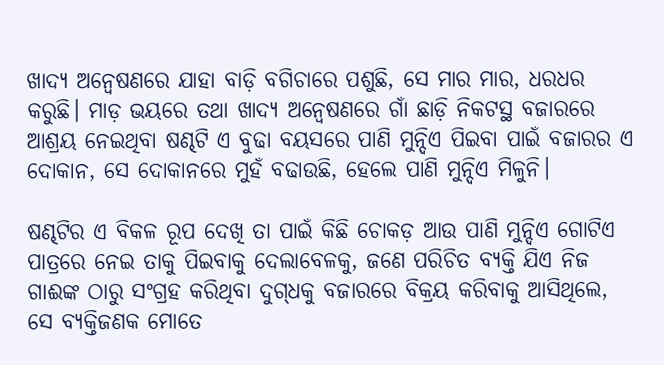ଖାଦ୍ୟ ଅନ୍ୱେଷଣରେ ଯାହା ବାଡ଼ି ବଗିଚାରେ ପଶୁଛି, ସେ ମାର ମାର, ଧରଧର କରୁଛି। ମାଡ଼ ଭୟରେ ତଥା ଖାଦ୍ୟ ଅନ୍ୱେଷଣରେ ଗାଁ ଛାଡ଼ି ନିକଟସ୍ଥ ବଜାରରେ ଆଶ୍ରୟ ନେଇଥିବା ଷଣ୍ଢଟି ଏ ବୁଢା ବୟସରେ ପାଣି ମୁନ୍ଦିଏ ପିଇବା ପାଇଁ ବଜାରର ଏ ଦୋକାନ, ସେ ଦୋକାନରେ ମୁହଁ ବଢାଉଛି, ହେଲେ ପାଣି ମୁନ୍ଦିଏ ମିଳୁନି।

ଷଣ୍ଢଟିର ଏ ବିକଳ ରୂପ ଦେଖି ତା ପାଇଁ କିଛି ଚୋକଡ଼ ଆଉ ପାଣି ମୁନ୍ଦିଏ ଗୋଟିଏ ପାତ୍ରରେ ନେଇ ତାକୁ ପିଇବାକୁ ଦେଲାବେଳକୁ, ଜଣେ ପରିଚିତ ବ୍ୟକ୍ତି ଯିଏ ନିଜ ଗାଈଙ୍କ ଠାରୁ ସଂଗ୍ରହ କରିଥିବା ଦୁଗ୍‌ଧକୁ ବଜାରରେ ବିକ୍ରୟ କରିବାକୁ ଆସିଥିଲେ, ସେ ବ୍ୟକ୍ତିଜଣକ ମୋତେ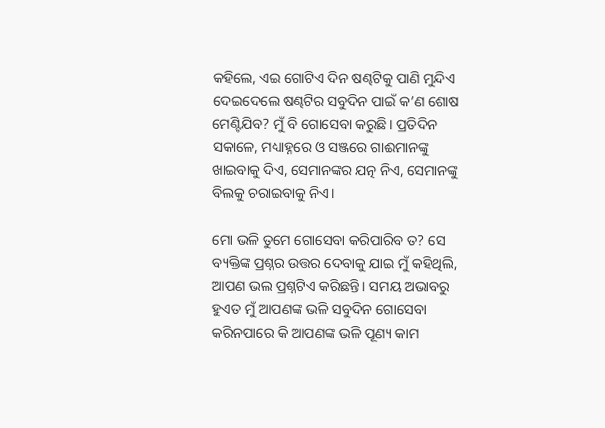କହିଲେ, ଏଇ ଗୋଟିଏ ଦିନ ଷଣ୍ଢଟିକୁ ପାଣି ମୁନ୍ଦିଏ ଦେଇଦେଲେ ଷଣ୍ଢଟିର ସବୁଦିନ ପାଇଁ କ’ଣ ଶୋଷ ମେଣ୍ଟିଯିବ? ମୁଁ ବି ଗୋସେବା କରୁଛି। ପ୍ରତିଦିନ ସକାଳେ, ମଧ୍ୟାହ୍ନରେ ଓ ସଞ୍ଜରେ ଗାଈମାନଙ୍କୁ ଖାଇବାକୁ ଦିଏ, ସେମାନଙ୍କର ଯତ୍ନ ନିଏ, ସେମାନଙ୍କୁ ବିଲକୁ ଚରାଇବାକୁ ନିଏ।

ମୋ ଭଳି ତୁମେ ଗୋସେବା କରିପାରିବ ତ? ସେ ବ୍ୟକ୍ତିଙ୍କ ପ୍ରଶ୍ନର ଉତ୍ତର ଦେବାକୁ ଯାଇ ମୁଁ କହିଥିଲି, ଆପଣ ଭଲ ପ୍ରଶ୍ନଟିଏ କରିଛନ୍ତି। ସମୟ ଅଭାବରୁ ହୁଏତ ମୁଁ ଆପଣଙ୍କ ଭଳି ସବୁଦିନ ଗୋସେବା କରିନପାରେ କି ଆପଣଙ୍କ ଭଳି ପୂଣ୍ୟ କାମ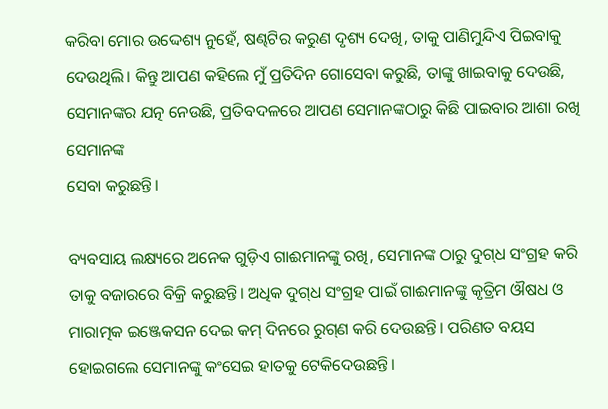କରିବା ମୋର ଉଦ୍ଦେଶ୍ୟ ନୁହେଁ, ଷଣ୍ଢଟିର କରୁଣ ଦୃଶ୍ୟ ଦେଖି, ତାକୁ ପାଣିମୁନ୍ଦିଏ ପିଇବାକୁ ଦେଉଥିଲି। କିନ୍ତୁ ଆପଣ କହିଲେ ମୁଁ ପ୍ରତିଦିନ ଗୋସେବା କରୁଛି, ତାଙ୍କୁ ଖାଇବାକୁ ଦେଉଛି, ସେମାନଙ୍କର ଯତ୍ନ ନେଉଛି, ପ୍ରତିବଦଳରେ ଆପଣ ସେମାନଙ୍କଠାରୁ କିଛି ପାଇବାର ଆଶା ରଖି ସେମାନଙ୍କ
ସେବା କରୁଛନ୍ତି।

ବ୍ୟବସାୟ ଲକ୍ଷ୍ୟରେ ଅନେକ ଗୁଡ଼ିଏ ଗାଈମାନଙ୍କୁ ରଖି, ସେମାନଙ୍କ ଠାରୁ ଦୁଗ୍‌ଧ ସଂଗ୍ରହ କରି ତାକୁ ବଜାରରେ ବିକ୍ରି କରୁଛନ୍ତି। ଅଧିକ ଦୁଗ୍‌ଧ ସଂଗ୍ରହ ପାଇଁ ଗାଈମାନଙ୍କୁ କୃତ୍ରିମ ଔଷଧ ଓ ମାରାତ୍ମକ ଇଞ୍ଜେକସନ ଦେଇ କମ୍ ଦିନରେ ରୁଗ୍‌ଣ କରି ଦେଉଛନ୍ତି। ପରିଣତ ବୟସ ହୋଇଗଲେ ସେମାନଙ୍କୁ କଂସେଇ ହାତକୁ ଟେକିଦେଉଛନ୍ତି।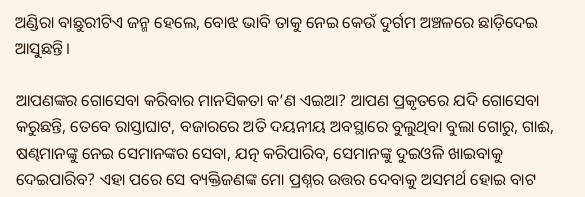ଅଣ୍ଡିରା ବାଛୁରୀଟିଏ ଜନ୍ମ ହେଲେ, ବୋଝ ଭାବି ତାକୁ ନେଇ କେଉଁ ଦୁର୍ଗମ ଅଞ୍ଚଳରେ ଛାଡ଼ିଦେଇ ଆସୁଛନ୍ତି।

ଆପଣଙ୍କର ଗୋସେବା କରିବାର ମାନସିକତା କ’ଣ ଏଇଆ? ଆପଣ ପ୍ରକୃତରେ ଯଦି ଗୋସେବା କରୁଛନ୍ତି, ତେବେ ରାସ୍ତାଘାଟ, ବଜାରରେ ଅତି ଦୟନୀୟ ଅବସ୍ଥାରେ ବୁଲୁଥିବା ବୁଲା ଗୋରୁ, ଗାଈ, ଷଣ୍ଢମାନଙ୍କୁ ନେଇ ସେମାନଙ୍କର ସେବା, ଯତ୍ନ କରିପାରିବ, ସେମାନଙ୍କୁ ଦୁଇଓଳି ଖାଇବାକୁ ଦେଇପାରିବ? ଏହା ପରେ ସେ ବ୍ୟକ୍ତିଜଣଙ୍କ ମୋ ପ୍ରଶ୍ନର ଉତ୍ତର ଦେବାକୁ ଅସମର୍ଥ ହୋଇ ବାଟ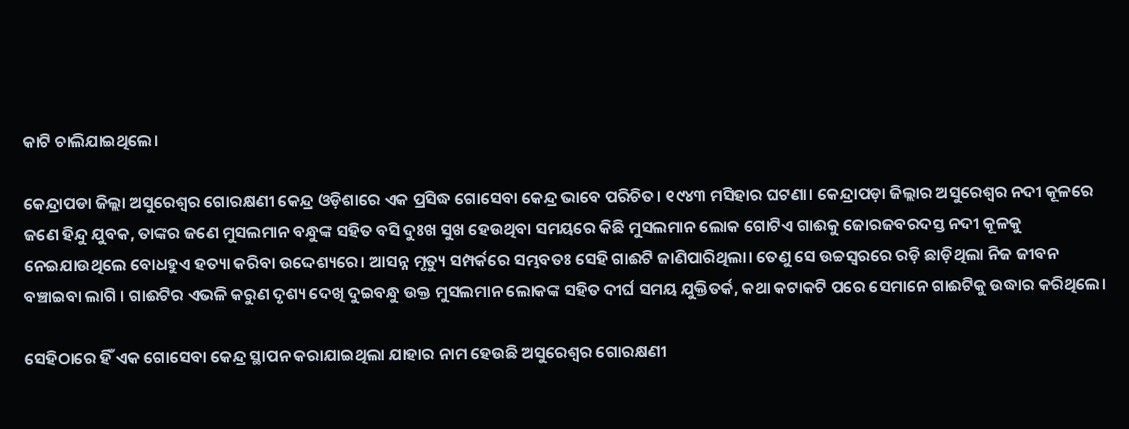କାଟି ଚାଲିଯାଇଥିଲେ।

କେନ୍ଦ୍ରାପଡା ଜିଲ୍ଲା ଅସୁରେଶ୍ୱର ଗୋରକ୍ଷଣୀ କେନ୍ଦ୍ର ଓଡ଼ିଶାରେ ଏକ ପ୍ରସିଦ୍ଧ ଗୋସେବା କେନ୍ଦ୍ର ଭାବେ ପରିଚିତ। ୧୯୪୩ ମସିହାର ଘଟଣା। କେନ୍ଦ୍ରାପଡ଼ା ଜିଲ୍ଲାର ଅସୁରେଶ୍ୱର ନଦୀ କୂଳରେ ଜଣେ ହିନ୍ଦୁ ଯୁବକ, ତାଙ୍କର ଜଣେ ମୁସଲମାନ ବନ୍ଧୁଙ୍କ ସହିତ ବସି ଦୁଃଖ ସୁଖ ହେଉଥିବା ସମୟରେ କିଛି ମୁସଲମାନ ଲୋକ ଗୋଟିଏ ଗାଈକୁ ଜୋରଜବରଦସ୍ତ ନଦୀ କୂଳକୁ ନେଇଯାଉଥିଲେ ବୋଧହୁଏ ହତ୍ୟା କରିବା ଉଦ୍ଦେଶ୍ୟରେ। ଆସନ୍ନ ମୃତ୍ୟୁ ସମ୍ପର୍କରେ ସମ୍ଭବତଃ ସେହି ଗାଈଟି ଜାଣିପାରିଥିଲା। ତେଣୁ ସେ ଉଚ୍ଚସ୍ୱରରେ ରଡ଼ି ଛାଡ଼ିଥିଲା ନିଜ ଜୀବନ ବଞ୍ଚାଇବା ଲାଗି । ଗାଈଟିର ଏଭଳି କରୁଣ ଦୃଶ୍ୟ ଦେଖି ଦୁଇବନ୍ଧୁ ଉକ୍ତ ମୁସଲମାନ ଲୋକଙ୍କ ସହିତ ଦୀର୍ଘ ସମୟ ଯୁକ୍ତିତର୍କ, କଥା କଟାକଟି ପରେ ସେମାନେ ଗାଈଟିକୁ ଉଦ୍ଧାର କରିଥିଲେ।

ସେହିଠାରେ ହିଁ ଏକ ଗୋସେବା କେନ୍ଦ୍ର ସ୍ଥାପନ କରାଯାଇଥିଲା ଯାହାର ନାମ ହେଉଛି ଅସୁରେଶ୍ୱର ଗୋରକ୍ଷଣୀ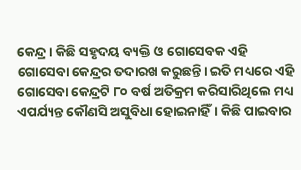କେନ୍ଦ୍ର। କିଛି ସହୃଦୟ ବ୍ୟକ୍ତି ଓ ଗୋସେବକ ଏହି ଗୋସେବା କେନ୍ଦ୍ରର ତଦାରଖ କରୁଛନ୍ତି। ଇତି ମଧ୍ୟରେ ଏହି ଗୋସେବା କେନ୍ଦ୍ରଟି ୮୦ ବର୍ଷ ଅତିକ୍ରମ କରିସାରିଥିଲେ ମଧ୍ୟ ଏପର୍ଯ୍ୟନ୍ତ କୌଣସି ଅସୁବିଧା ହୋଇନାହିଁ। କିଛି ପାଇବାର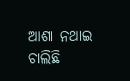ଆଶା ନଥାଇ ଚାଲିଛି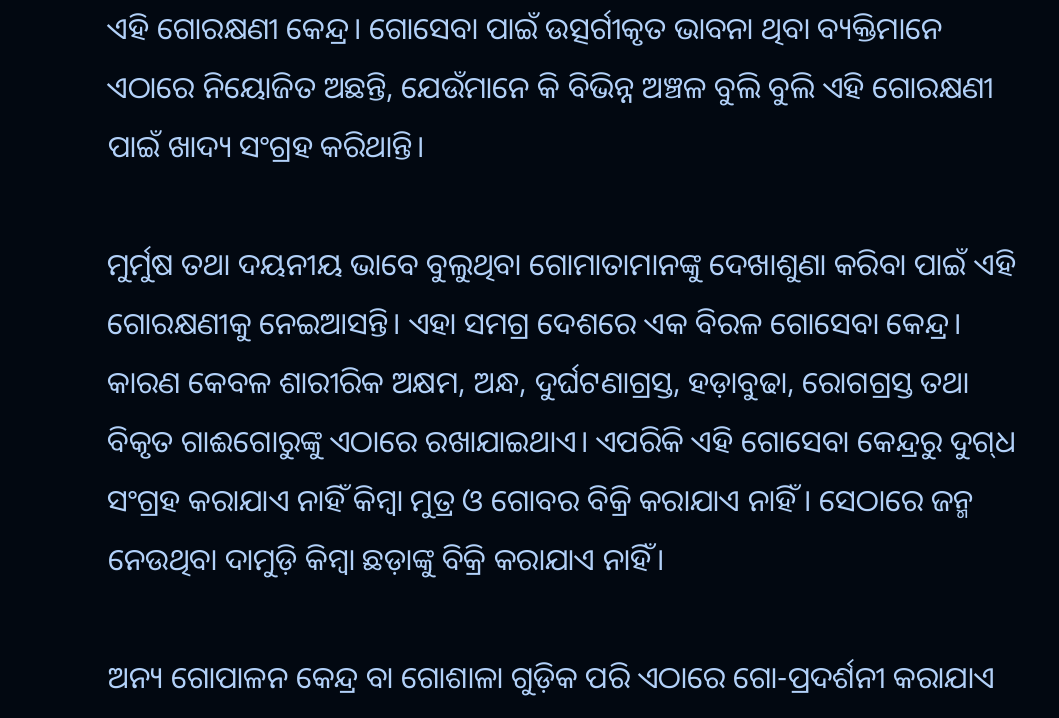ଏହି ଗୋରକ୍ଷଣୀ କେନ୍ଦ୍ର। ଗୋସେବା ପାଇଁ ଉତ୍ସର୍ଗୀକୃତ ଭାବନା ଥିବା ବ୍ୟକ୍ତିମାନେ ଏଠାରେ ନିୟୋଜିତ ଅଛନ୍ତି, ଯେଉଁମାନେ କି ବିଭିନ୍ନ ଅଞ୍ଚଳ ବୁଲି ବୁଲି ଏହି ଗୋରକ୍ଷଣୀ ପାଇଁ ଖାଦ୍ୟ ସଂଗ୍ରହ କରିଥାନ୍ତି।

ମୁର୍ମୁଷ ତଥା ଦୟନୀୟ ଭାବେ ବୁଲୁଥିବା ଗୋମାତାମାନଙ୍କୁ ଦେଖାଶୁଣା କରିବା ପାଇଁ ଏହି ଗୋରକ୍ଷଣୀକୁ ନେଇଆସନ୍ତି। ଏହା ସମଗ୍ର ଦେଶରେ ଏକ ବିରଳ ଗୋସେବା କେନ୍ଦ୍ର। କାରଣ କେବଳ ଶାରୀରିକ ଅକ୍ଷମ, ଅନ୍ଧ, ଦୁର୍ଘଟଣାଗ୍ରସ୍ତ, ହଡ଼ାବୁଢା, ରୋଗଗ୍ରସ୍ତ ତଥା ବିକୃତ ଗାଈଗୋରୁଙ୍କୁ ଏଠାରେ ରଖାଯାଇଥାଏ। ଏପରିକି ଏହି ଗୋସେବା କେନ୍ଦ୍ରରୁ ଦୁଗ୍‌ଧ ସଂଗ୍ରହ କରାଯାଏ ନାହିଁ କିମ୍ବା ମୁତ୍ର ଓ ଗୋବର ବିକ୍ରି କରାଯାଏ ନାହିଁ । ସେଠାରେ ଜନ୍ମ ନେଉଥିବା ଦାମୁଡ଼ି କିମ୍ବା ଛଡ଼ାଙ୍କୁ ବିକ୍ରି କରାଯାଏ ନାହିଁ।

ଅନ୍ୟ ଗୋପାଳନ କେନ୍ଦ୍ର ବା ଗୋଶାଳା ଗୁଡ଼ିକ ପରି ଏଠାରେ ଗୋ-ପ୍ରଦର୍ଶନୀ କରାଯାଏ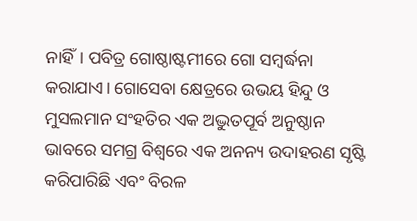ନାହିଁ। ପବିତ୍ର ଗୋଷ୍ଠାଷ୍ଟମୀରେ ଗୋ ସମ୍ବର୍ଦ୍ଧନା କରାଯାଏ। ଗୋସେବା କ୍ଷେତ୍ରରେ ଉଭୟ ହିନ୍ଦୁ ଓ ମୁସଲମାନ ସଂହତିର ଏକ ଅଦ୍ଭୁତପୂର୍ବ ଅନୁଷ୍ଠାନ ଭାବରେ ସମଗ୍ର ବିଶ୍ୱରେ ଏକ ଅନନ୍ୟ ଉଦାହରଣ ସୃଷ୍ଟି କରିପାରିଛି ଏବଂ ବିରଳ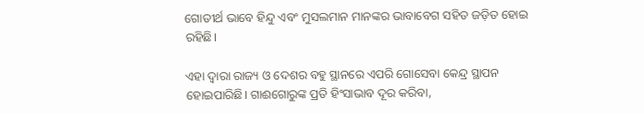ଗୋତୀର୍ଥ ଭାବେ ହିନ୍ଦୁ ଏବଂ ମୁସଲମାନ ମାନଙ୍କର ଭାବାବେଗ ସହିତ ଜଡ଼ିତ ହୋଇ ରହିଛି।

ଏହା ଦ୍ୱାରା ରାଜ୍ୟ ଓ ଦେଶର ବହୁ ସ୍ଥାନରେ ଏପରି ଗୋସେବା କେନ୍ଦ୍ର ସ୍ଥାପନ ହୋଇପାରିଛି। ଗାଈଗୋରୁଙ୍କ ପ୍ରତି ହିଂସାଭାବ ଦୂର କରିବା,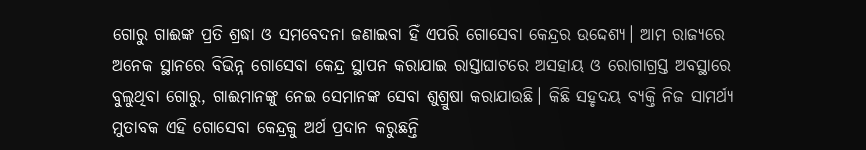ଗୋରୁ ଗାଈଙ୍କ ପ୍ରତି ଶ୍ରଦ୍ଧା ଓ ସମବେଦନା ଜଣାଇବା ହିଁ ଏପରି ଗୋସେବା କେନ୍ଦ୍ରର ଉଦ୍ଦେଶ୍ୟ। ଆମ ରାଜ୍ୟରେ ଅନେକ ସ୍ଥାନରେ ବିଭିନ୍ନ ଗୋସେବା କେନ୍ଦ୍ର ସ୍ଥାପନ କରାଯାଇ ରାସ୍ତାଘାଟରେ ଅସହାୟ ଓ ରୋଗାଗ୍ରସ୍ତ ଅବସ୍ଥାରେ ବୁଲୁଥିବା ଗୋରୁ, ଗାଈମାନଙ୍କୁ ନେଇ ସେମାନଙ୍କ ସେବା ଶୁଶ୍ରୁଷା କରାଯାଉଛି। କିଛି ସହୃଦୟ ବ୍ୟକ୍ତି ନିଜ ସାମର୍ଥ୍ୟ ମୁତାବକ ଏହି ଗୋସେବା କେନ୍ଦ୍ରକୁ ଅର୍ଥ ପ୍ରଦାନ କରୁଛନ୍ତି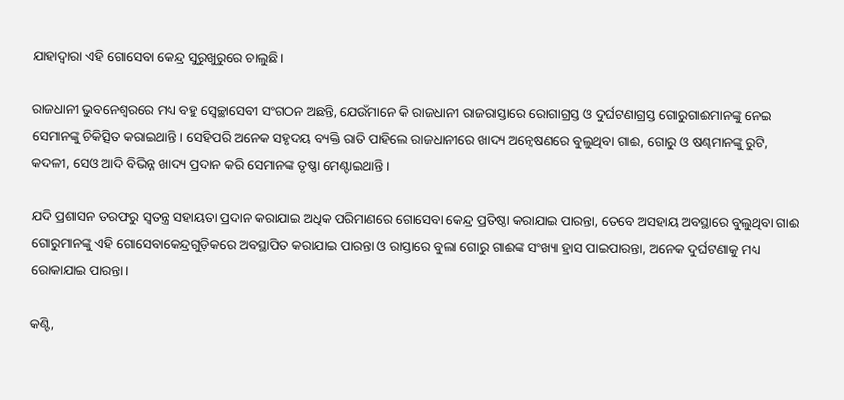ଯାହାଦ୍ୱାରା ଏହି ଗୋସେବା କେନ୍ଦ୍ର ସୁରୁଖୁରୁରେ ଚାଲୁଛି।

ରାଜଧାନୀ ଭୁବନେଶ୍ୱରରେ ମଧ୍ୟ ବହୁ ସ୍ୱେଚ୍ଛାସେବୀ ସଂଗଠନ ଅଛନ୍ତି, ଯେଉଁମାନେ କି ରାଜଧାନୀ ରାଜରାସ୍ତାରେ ରୋଗାଗ୍ରସ୍ତ ଓ ଦୁର୍ଘଟଣାଗ୍ରସ୍ତ ଗୋରୁଗାଈମାନଙ୍କୁ ନେଇ ସେମାନଙ୍କୁ ଚିକିତ୍ସିତ କରାଇଥାନ୍ତି। ସେହିପରି ଅନେକ ସହୃଦୟ ବ୍ୟକ୍ତି ରାତି ପାହିଲେ ରାଜଧାନୀରେ ଖାଦ୍ୟ ଅନ୍ୱେଷଣରେ ବୁଲୁଥିବା ଗାଈ, ଗୋରୁ ଓ ଷଣ୍ଢମାନଙ୍କୁ ରୁଟି, କଦଳୀ, ସେଓ ଆଦି ବିଭିନ୍ନ ଖାଦ୍ୟ ପ୍ରଦାନ କରି ସେମାନଙ୍କ ତୃଷ୍ଣା ମେଣ୍ଟାଇଥାନ୍ତି।

ଯଦି ପ୍ରଶାସନ ତରଫରୁ ସ୍ୱତନ୍ତ୍ର ସହାୟତା ପ୍ରଦାନ କରାଯାଇ ଅଧିକ ପରିମାଣରେ ଗୋସେବା କେନ୍ଦ୍ର ପ୍ରତିଷ୍ଠା କରାଯାଇ ପାରନ୍ତା, ତେବେ ଅସହାୟ ଅବସ୍ଥାରେ ବୁଲୁଥିବା ଗାଈ ଗୋରୁମାନଙ୍କୁ ଏହି ଗୋସେବାକେନ୍ଦ୍ରଗୁଡ଼ିକରେ ଅବସ୍ଥାପିତ କରାଯାଇ ପାରନ୍ତା ଓ ରାସ୍ତାରେ ବୁଲା ଗୋରୁ ଗାଈଙ୍କ ସଂଖ୍ୟା ହ୍ରାସ ପାଇପାରନ୍ତା, ଅନେକ ଦୁର୍ଘଟଣାକୁ ମଧ୍ୟ ରୋକାଯାଇ ପାରନ୍ତା।

କଣ୍ଟି,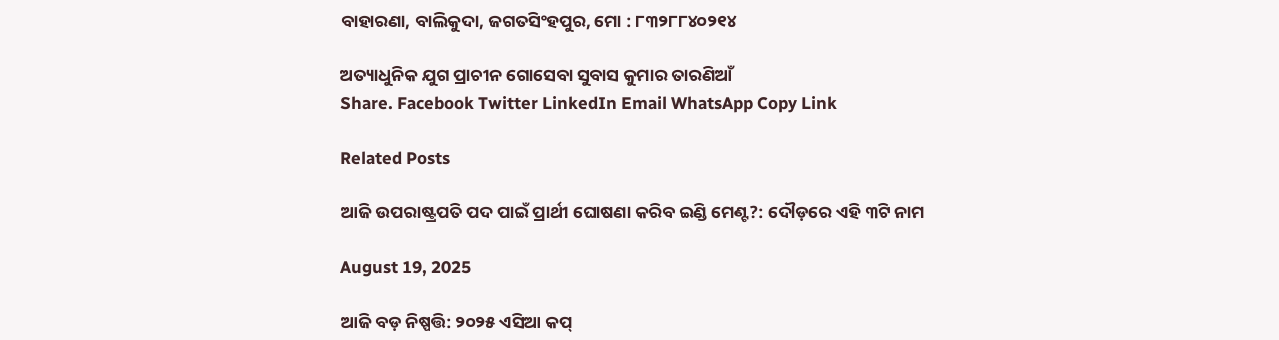ବାହାରଣା, ବାଲିକୁଦା, ଜଗତସିଂହପୁର, ମୋ : ୮୩୨୮୮୪୦୨୧୪

ଅତ୍ୟାଧୁନିକ ଯୁଗ ପ୍ରାଚୀନ ଗୋସେବା ସୁବାସ କୁମାର ତାରଣିଆଁ
Share. Facebook Twitter LinkedIn Email WhatsApp Copy Link

Related Posts

ଆଜି ଉପରାଷ୍ଟ୍ରପତି ପଦ ପାଇଁ ପ୍ରାର୍ଥୀ ଘୋଷଣା କରିବ ଇଣ୍ଡି ମେଣ୍ଟ?: ଦୌଡ଼ରେ ଏହି ୩ଟି ନାମ

August 19, 2025

ଆଜି ବଡ଼ ନିଷ୍ପତ୍ତି: ୨୦୨୫ ଏସିଆ କପ୍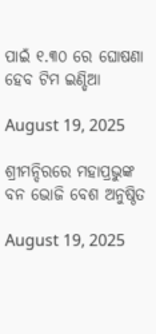ପାଇଁ ୧.୩୦ ରେ ଘୋଷଣା ହେବ ଟିମ ଇଣ୍ଡିଆ

August 19, 2025

ଶ୍ରୀମନ୍ଦିରରେ ମହାପ୍ରଭୁଙ୍କ ବନ ଭୋଜି ବେଶ ଅନୁଷ୍ଠିତ

August 19, 2025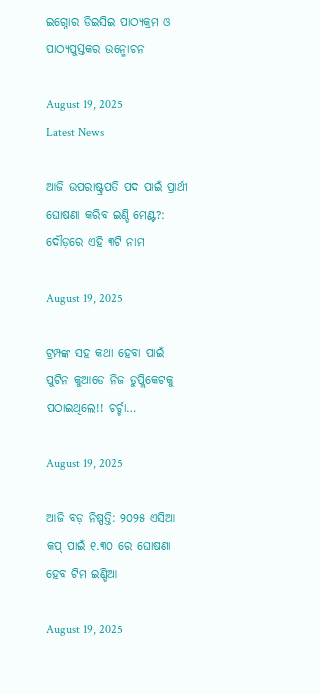ଇଗ୍ନୋର ଡିଇସିଇ ପାଠ୍ୟକ୍ରମ ଓ ପାଠ୍ୟପୁସ୍ତକର ଉନ୍ମୋଚନ

August 19, 2025
Latest News

ଆଜି ଉପରାଷ୍ଟ୍ରପତି ପଦ ପାଇଁ ପ୍ରାର୍ଥୀ ଘୋଷଣା କରିବ ଇଣ୍ଡି ମେଣ୍ଟ?: ଦୌଡ଼ରେ ଏହି ୩ଟି ନାମ

August 19, 2025

ଟ୍ରମ୍ପଙ୍କ ସହ କଥା ହେବା ପାଇଁ ପୁଟିନ କୁଆଡେ ନିଜ ଡୁପ୍ଲିକେଟକୁ ପଠାଇଥିଲେ!! ଚର୍ଚ୍ଚା…

August 19, 2025

ଆଜି ବଡ଼ ନିଷ୍ପତ୍ତି: ୨୦୨୫ ଏସିଆ କପ୍ ପାଇଁ ୧.୩୦ ରେ ଘୋଷଣା ହେବ ଟିମ ଇଣ୍ଡିଆ

August 19, 2025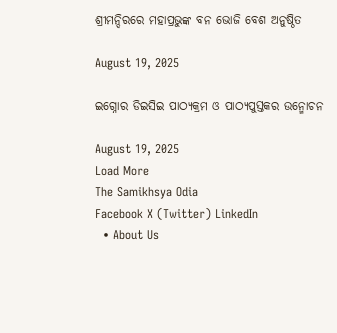ଶ୍ରୀମନ୍ଦିରରେ ମହାପ୍ରଭୁଙ୍କ ବନ ଭୋଜି ବେଶ ଅନୁଷ୍ଠିତ

August 19, 2025

ଇଗ୍ନୋର ଡିଇସିଇ ପାଠ୍ୟକ୍ରମ ଓ ପାଠ୍ୟପୁସ୍ତକର ଉନ୍ମୋଚନ

August 19, 2025
Load More
The Samikhsya Odia
Facebook X (Twitter) LinkedIn
  • About Us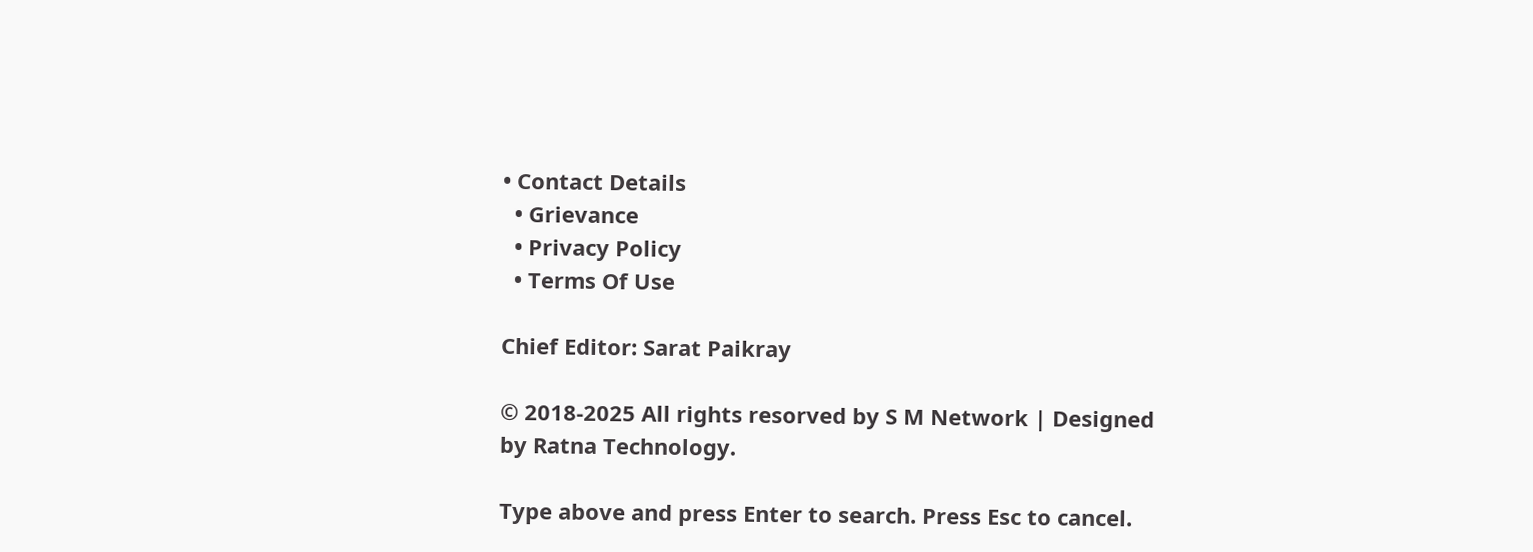• Contact Details
  • Grievance
  • Privacy Policy
  • Terms Of Use

Chief Editor: Sarat Paikray

© 2018-2025 All rights resorved by S M Network | Designed by Ratna Technology.

Type above and press Enter to search. Press Esc to cancel.